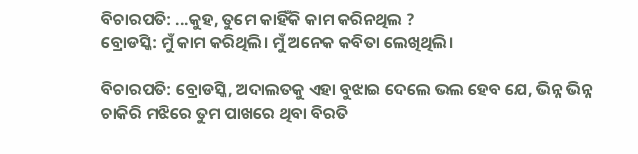ବିଚାରପତି: ...କୁହ, ତୁମେ କାହିଁକି କାମ କରିନଥିଲ ?
ବ୍ରୋଡସ୍କି: ମୁଁ କାମ କରିଥିଲି। ମୁଁ ଅନେକ କବିତା ଲେଖିଥିଲି।

ବିଚାରପତି: ବ୍ରୋଡସ୍କି, ଅଦାଲତକୁ ଏହା ବୁଝାଇ ଦେଲେ ଭଲ ହେବ ଯେ, ଭିନ୍ନ ଭିନ୍ନ ଚାକିରି ମଝିରେ ତୁମ ପାଖରେ ଥିବା ବିରତି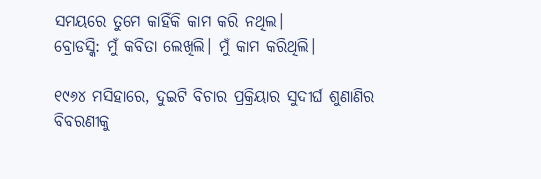ସମୟରେ ତୁମେ କାହିଁକି କାମ କରି ନଥିଲ।
ବ୍ରୋଡସ୍କି: ମୁଁ କବିତା ଲେଖିଲି। ମୁଁ କାମ କରିଥିଲି।

୧୯୬୪ ମସିହାରେ, ଦୁଇଟି ବିଚାର ପ୍ରକ୍ରିୟାର ସୁଦୀର୍ଘ ଶୁଣାଣିର ବିବରଣୀକୁ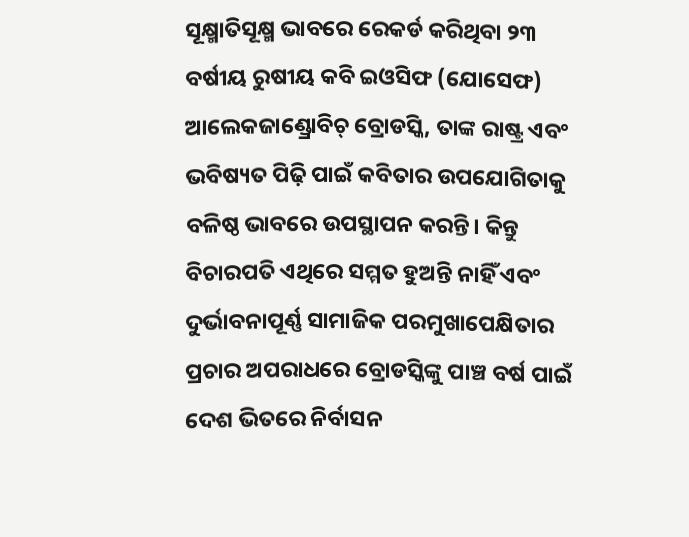ସୂକ୍ଷ୍ମାତିସୂକ୍ଷ୍ମ ଭାବରେ ରେକର୍ଡ କରିଥିବା ୨୩ ବର୍ଷୀୟ ରୁଷୀୟ କବି ଇଓସିଫ (ଯୋସେଫ) ଆଲେକଜାଣ୍ଡ୍ରୋବିଚ୍ ବ୍ରୋଡସ୍କି, ତାଙ୍କ ରାଷ୍ଟ୍ର ଏବଂ ଭବିଷ୍ୟତ ପିଢ଼ି ପାଇଁ କବିତାର ଉପଯୋଗିତାକୁ ବଳିଷ୍ଠ ଭାବରେ ଉପସ୍ଥାପନ କରନ୍ତି। କିନ୍ତୁ ବିଚାରପତି ଏଥିରେ ସମ୍ମତ ହୁଅନ୍ତି ନାହିଁ ଏବଂ ଦୁର୍ଭାବନାପୂର୍ଣ୍ଣ ସାମାଜିକ ପରମୁଖାପେକ୍ଷିତାର ପ୍ରଚାର ଅପରାଧରେ ବ୍ରୋଡସ୍କିଙ୍କୁ ପାଞ୍ଚ ବର୍ଷ ପାଇଁ ଦେଶ ଭିତରେ ନିର୍ବାସନ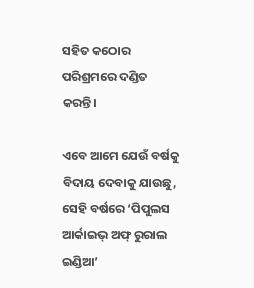ସହିତ କଠୋର ପରିଶ୍ରମରେ ଦଣ୍ଡିତ କରନ୍ତି।

ଏବେ ଆମେ ଯେଉଁ ବର୍ଷକୁ ବିଦାୟ ଦେବାକୁ ଯାଉଛୁ, ସେହି ବର୍ଷରେ ‘ପିପୁଲସ ଆର୍କାଇଭ୍ ଅଫ୍ ରୁରାଲ ଇଣ୍ଡିଆ’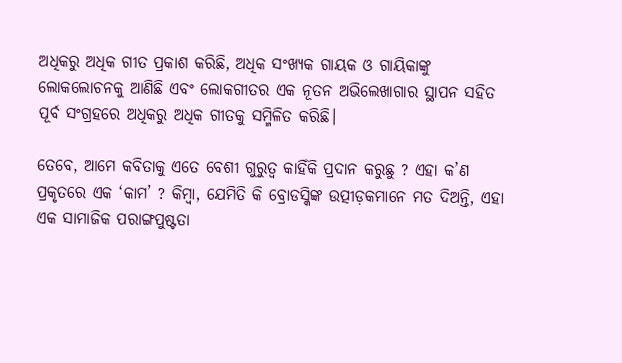ଅଧିକରୁ ଅଧିକ ଗୀତ ପ୍ରକାଶ କରିଛି, ଅଧିକ ସଂଖ୍ୟକ ଗାୟକ ଓ ଗାୟିକାଙ୍କୁ ଲୋକଲୋଚନକୁ ଆଣିଛି ଏବଂ ଲୋକଗୀତର ଏକ ନୂତନ ଅଭିଲେଖାଗାର ସ୍ଥାପନ ସହିତ ପୂର୍ବ ସଂଗ୍ରହରେ ଅଧିକରୁ ଅଧିକ ଗୀତକୁ ସମ୍ମିଳିତ କରିଛି।

ତେବେ, ଆମେ କବିତାକୁ ଏତେ ବେଶୀ ଗୁରୁତ୍ୱ କାହିଁକି ପ୍ରଦାନ କରୁଛୁ ? ଏହା କ’ଣ ପ୍ରକୃତରେ ଏକ ‘କାମ’ ? କିମ୍ବା, ଯେମିତି କି ବ୍ରୋଡସ୍କିଙ୍କ ଉତ୍ପୀଡ଼କମାନେ ମତ ଦିଅନ୍ତି, ଏହା ଏକ ସାମାଜିକ ପରାଙ୍ଗପୁଷ୍ଟତା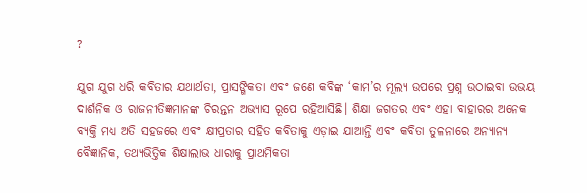?

ଯୁଗ ଯୁଗ ଧରି କବିତାର ଯଥାର୍ଥତା, ପ୍ରାସଙ୍ଗିକତା ଏବଂ ଜଣେ କବିଙ୍କ ‘କାମ’ର ମୂଲ୍ୟ ଉପରେ ପ୍ରଶ୍ନ ଉଠାଇବା ଉଭୟ ଦାର୍ଶନିକ ଓ ରାଜନୀତିଜ୍ଞମାନଙ୍କ ଚିରନ୍ତନ ଅଭ୍ୟାସ ରୂପେ ରହିଆସିଛି। ଶିକ୍ଷା ଜଗତର ଏବଂ ଏହା ବାହାରର ଅନେକ ବ୍ୟକ୍ତି ମଧ୍ୟ ଅତି ସହଜରେ ଏବଂ କ୍ଷୀପ୍ରତାର ସହିତ କବିତାକୁ ଏଡ଼ାଇ ଯାଆନ୍ତି ଏବଂ କବିତା ତୁଳନାରେ ଅନ୍ୟାନ୍ୟ ବୈଜ୍ଞାନିକ, ତଥ୍ୟଭିତ୍ତିକ ଶିକ୍ଷାଲାଭ ଧାରାକୁ ପ୍ରାଥମିକତା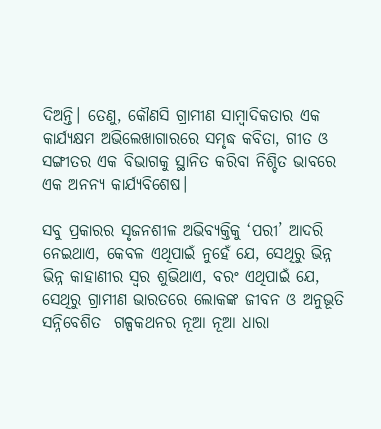ଦିଅନ୍ତି। ତେଣୁ, କୌଣସି ଗ୍ରାମୀଣ ସାମ୍ବାଦିକତାର ଏକ କାର୍ଯ୍ୟକ୍ଷମ ଅଭିଲେଖାଗାରରେ ସମୃଦ୍ଧ କବିତା, ଗୀତ ଓ ସଙ୍ଗୀତର ଏକ ବିଭାଗକୁ ସ୍ଥାନିତ କରିବା ନିଶ୍ଚିତ ଭାବରେ ଏକ ଅନନ୍ୟ କାର୍ଯ୍ୟବିଶେଷ।

ସବୁ ପ୍ରକାରର ସୃଜନଶୀଳ ଅଭିବ୍ୟକ୍ତିକୁ ‘ପରୀ’ ଆଦରି ନେଇଥାଏ, କେବଳ ଏଥିପାଇଁ ନୁହେଁ ଯେ, ସେଥିରୁ ଭିନ୍ନ ଭିନ୍ନ କାହାଣୀର ସ୍ୱର ଶୁଭିଥାଏ, ବରଂ ଏଥିପାଇଁ ଯେ, ସେଥିରୁ ଗ୍ରାମୀଣ ଭାରତରେ ଲୋକଙ୍କ ଜୀବନ ଓ ଅନୁଭୂତି ସନ୍ନିବେଶିତ  ଗଳ୍ପକଥନର ନୂଆ ନୂଆ ଧାରା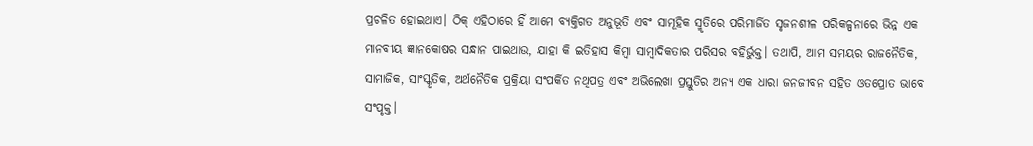ପ୍ରଚଳିତ ହୋଇଥାଏ। ଠିକ୍ ଏହିଠାରେ ହିଁ ଆମେ ବ୍ୟକ୍ତିଗତ ଅନୁଭୂତି ଏବଂ ସାମୂହିକ ସ୍ମୃତିରେ ପରିମାର୍ଜିତ ସୃଜନଶୀଳ ପରିକଳ୍ପନାରେ ଭିନ୍ନ ଏକ ମାନବୀୟ ଜ୍ଞାନକୋଷର ସନ୍ଧାନ ପାଇଥାଉ, ଯାହା କି ଇତିହାସ କିମ୍ବା ସାମ୍ବାଦିକତାର ପରିସର ବହିର୍ଭୁକ୍ତ। ତଥାପି, ଆମ ସମୟର ରାଜନୈତିକ, ସାମାଜିକ, ସାଂସ୍କୃତିକ, ଅର୍ଥନୈତିକ ପ୍ରକ୍ରିୟା ସଂପର୍କିତ ନଥିପତ୍ର ଏବଂ ଅଭିଲେଖା ପ୍ରସ୍ତୁତିର ଅନ୍ୟ ଏକ ଧାରା ଜନଜୀବନ ସହିତ ଓତପ୍ରୋତ ଭାବେ ସଂପୃକ୍ତ।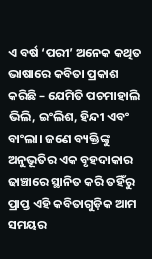ଏ ବର୍ଷ ‘ପରୀ’ ଅନେକ କଥିତ ଭାଷାରେ କବିତା ପ୍ରକାଶ କରିଛି – ଯେମିତି ପଚମାହାଲି ଭିଲି, ଇଂଲିଶ, ହିନ୍ଦୀ ଏବଂ ବାଂଲା। ଜଣେ ବ୍ୟକ୍ତିଙ୍କୁ ଅନୁଭୂତିର ଏକ ବୃହଦାକାର ଢାଞ୍ଚାରେ ସ୍ଥାନିତ କରି ତହିଁରୁ ପ୍ରାପ୍ତ ଏହି କବିତାଗୁଡ଼ିକ ଆମ ସମୟର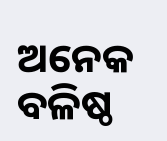ଅନେକ ବଳିଷ୍ଠ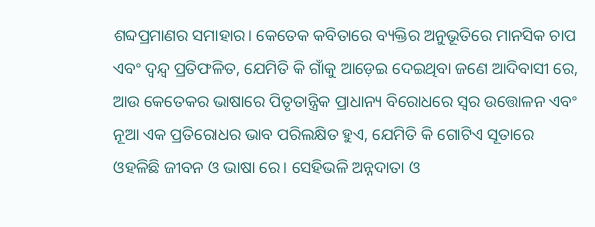ଶବ୍ଦପ୍ରମାଣର ସମାହାର। କେତେକ କବିତାରେ ବ୍ୟକ୍ତିର ଅନୁଭୂତିରେ ମାନସିକ ଚାପ ଏବଂ ଦ୍ୱନ୍ଦ୍ୱ ପ୍ରତିଫଳିତ, ଯେମିତି କି ଗାଁକୁ ଆଡ଼େଇ ଦେଇଥିବା ଜଣେ ଆଦିବାସୀ ରେ, ଆଉ କେତେକର ଭାଷାରେ ପିତୃତାନ୍ତ୍ରିକ ପ୍ରାଧାନ୍ୟ ବିରୋଧରେ ସ୍ୱର ଉତ୍ତୋଳନ ଏବଂ ନୂଆ ଏକ ପ୍ରତିରୋଧର ଭାବ ପରିଲକ୍ଷିତ ହୁଏ, ଯେମିତି କି ଗୋଟିଏ ସୂତାରେ ଓହଳିଛି ଜୀବନ ଓ ଭାଷା ରେ। ସେହିଭଳି ଅନ୍ନଦାତା ଓ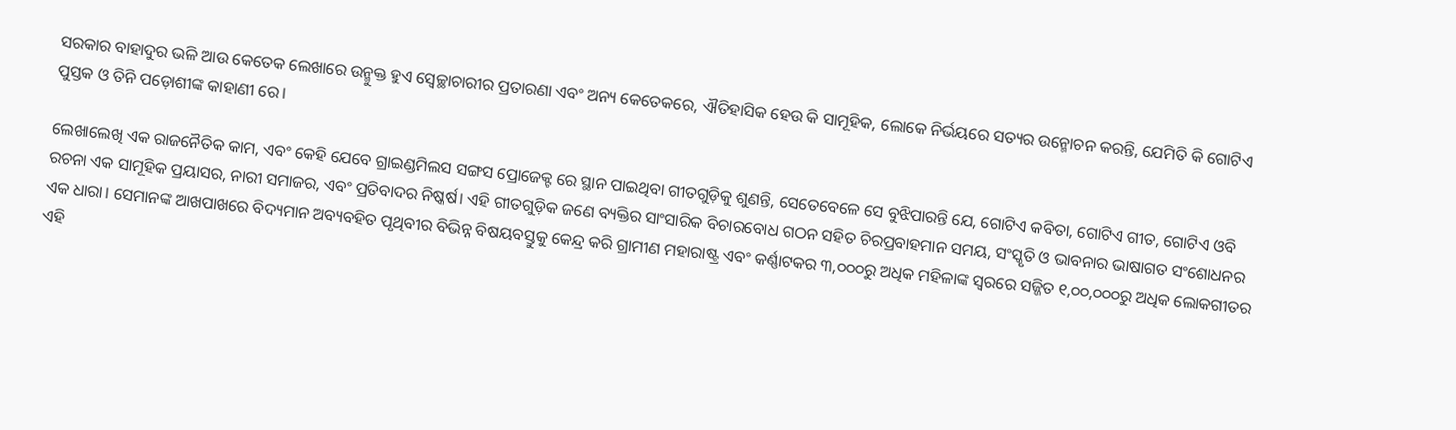ସରକାର ବାହାଦୁର ଭଳି ଆଉ କେତେକ ଲେଖାରେ ଉନ୍ମୁକ୍ତ ହୁଏ ସ୍ୱେଚ୍ଛାଚାରୀର ପ୍ରତାରଣା ଏବଂ ଅନ୍ୟ କେତେକରେ, ଐତିହାସିକ ହେଉ କି ସାମୂହିକ, ଲୋକେ ନିର୍ଭୟରେ ସତ୍ୟର ଉନ୍ମୋଚନ କରନ୍ତି, ଯେମିତି କି ଗୋଟିଏ ପୁସ୍ତକ ଓ ତିନି ପଡ଼ୋଶୀଙ୍କ କାହାଣୀ ରେ।

ଲେଖାଲେଖି ଏକ ରାଜନୈତିକ କାମ, ଏବଂ କେହି ଯେବେ ଗ୍ରାଇଣ୍ଡମିଲସ ସଙ୍ଗସ ପ୍ରୋଜେକ୍ଟ ରେ ସ୍ଥାନ ପାଇଥିବା ଗୀତଗୁଡ଼ିକୁ ଶୁଣନ୍ତି, ସେତେବେଳେ ସେ ବୁଝିପାରନ୍ତି ଯେ, ଗୋଟିଏ କବିତା, ଗୋଟିଏ ଗୀତ, ଗୋଟିଏ ଓବି ରଚନା ଏକ ସାମୂହିକ ପ୍ରୟାସର, ନାରୀ ସମାଜର, ଏବଂ ପ୍ରତିବାଦର ନିଷ୍କର୍ଷ। ଏହି ଗୀତଗୁଡ଼ିକ ଜଣେ ବ୍ୟକ୍ତିର ସାଂସାରିକ ବିଚାରବୋଧ ଗଠନ ସହିତ ଚିରପ୍ରବାହମାନ ସମୟ, ସଂସ୍କୃତି ଓ ଭାବନାର ଭାଷାଗତ ସଂଶୋଧନର ଏକ ଧାରା। ସେମାନଙ୍କ ଆଖପାଖରେ ବିଦ୍ୟମାନ ଅବ୍ୟବହିତ ପୃଥିବୀର ବିଭିନ୍ନ ବିଷୟବସ୍ତୁକୁ କେନ୍ଦ୍ର କରି ଗ୍ରାମୀଣ ମହାରାଷ୍ଟ୍ର ଏବଂ କର୍ଣ୍ଣାଟକର ୩,୦୦୦ରୁ ଅଧିକ ମହିଳାଙ୍କ ସ୍ୱରରେ ସଜ୍ଜିତ ୧,୦୦,୦୦୦ରୁ ଅଧିକ ଲୋକଗୀତର ଏହି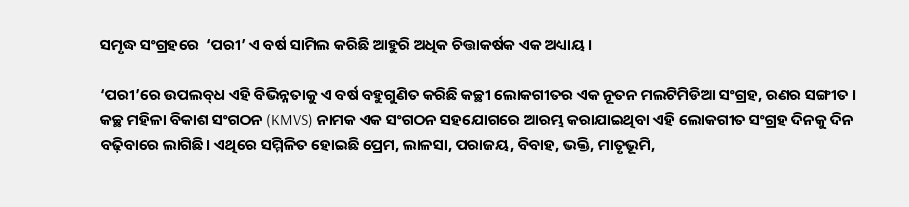ସମୃଦ୍ଧ ସଂଗ୍ରହରେ  ‘ପରୀ’ ଏ ବର୍ଷ ସାମିଲ କରିଛି ଆହୁରି ଅଧିକ ଚିତ୍ତାକର୍ଷକ ଏକ ଅଧ୍ୟାୟ।

‘ପରୀ’ରେ ଉପଲବ୍‌ଧ ଏହି ବିଭିନ୍ନତାକୁ ଏ ବର୍ଷ ବହୁଗୁଣିତ କରିଛି କଚ୍ଛୀ ଲୋକଗୀତର ଏକ ନୂତନ ମଲଟିମିଡିଆ ସଂଗ୍ରହ, ରଣର ସଙ୍ଗୀତ । କଚ୍ଛ ମହିଳା ବିକାଶ ସଂଗଠନ (KMVS) ନାମକ ଏକ ସଂଗଠନ ସହଯୋଗରେ ଆରମ୍ଭ କରାଯାଇଥିବା ଏହି ଲୋକଗୀତ ସଂଗ୍ରହ ଦିନକୁ ଦିନ ବଢ଼ିବାରେ ଲାଗିଛି। ଏଥିରେ ସମ୍ମିଳିତ ହୋଇଛି ପ୍ରେମ, ଲାଳସା, ପରାଜୟ, ବିବାହ, ଭକ୍ତି, ମାତୃଭୂମି,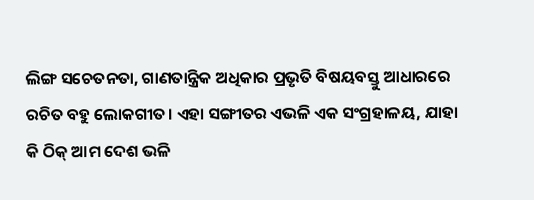ଲିଙ୍ଗ ସଚେତନତା, ଗାଣତାନ୍ତ୍ରିକ ଅଧିକାର ପ୍ରଭୃତି ବିଷୟବସ୍ତୁ ଆଧାରରେ ରଚିତ ବହୁ ଲୋକଗୀତ। ଏହା ସଙ୍ଗୀତର ଏଭଳି ଏକ ସଂଗ୍ରହାଳୟ, ଯାହା କି ଠିକ୍ ଆମ ଦେଶ ଭଳି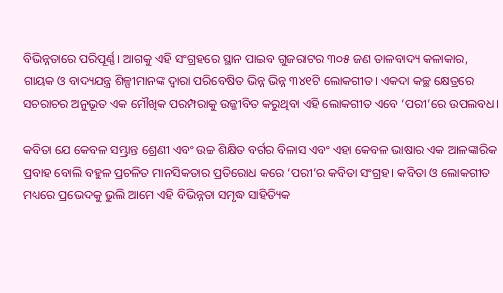ବିଭିନ୍ନତାରେ ପରିପୂର୍ଣ୍ଣ। ଆଗକୁ ଏହି ସଂଗ୍ରହରେ ସ୍ଥାନ ପାଇବ ଗୁଜରାଟର ୩୦୫ ଜଣ ତାଳବାଦ୍ୟ କଳାକାର, ଗାୟକ ଓ ବାଦ୍ୟଯନ୍ତ୍ର ଶିଳ୍ପୀମାନଙ୍କ ଦ୍ୱାରା ପରିବେଷିତ ଭିନ୍ନ ଭିନ୍ନ ୩୪୧ଟି ଲୋକଗୀତ। ଏକଦା କଚ୍ଛ କ୍ଷେତ୍ରରେ ସଚରାଚର ଅନୁଭୂତ ଏକ ମୌଖିକ ପରମ୍ପରାକୁ ଉଜ୍ଜୀବିତ କରୁଥିବା ଏହି ଲୋକଗୀତ ଏବେ ‘ପରୀ’ରେ ଉପଲବଧ।

କବିତା ଯେ କେବଳ ସମ୍ଭ୍ରାନ୍ତ ଶ୍ରେଣୀ ଏବଂ ଉଚ୍ଚ ଶିକ୍ଷିତ ବର୍ଗର ବିଳାସ ଏବଂ ଏହା କେବଳ ଭାଷାର ଏକ ଆଳଙ୍କାରିକ ପ୍ରବାହ ବୋଲି ବହୁଳ ପ୍ରଚଳିତ ମାନସିକତାର ପ୍ରତିରୋଧ କରେ ‘ପରୀ’ର କବିତା ସଂଗ୍ରହ। କବିତା ଓ ଲୋକଗୀତ ମଧ୍ୟରେ ପ୍ରଭେଦକୁ ଭୁଲି ଆମେ ଏହି ବିଭିନ୍ନତା ସମୃଦ୍ଧ ସାହିତ୍ୟିକ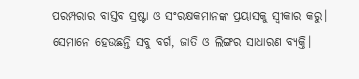ପରମ୍ପରାର ବାସ୍ତବ ସ୍ରଷ୍ଟା ଓ ସଂରକ୍ଷକମାନଙ୍କ ପ୍ରୟାସକୁ ସ୍ୱୀକାର କରୁ। ସେମାନେ ହେଉଛନ୍ତି ସବୁ ବର୍ଗ, ଜାତି ଓ ଲିଙ୍ଗର ସାଧାରଣ ବ୍ୟକ୍ତି।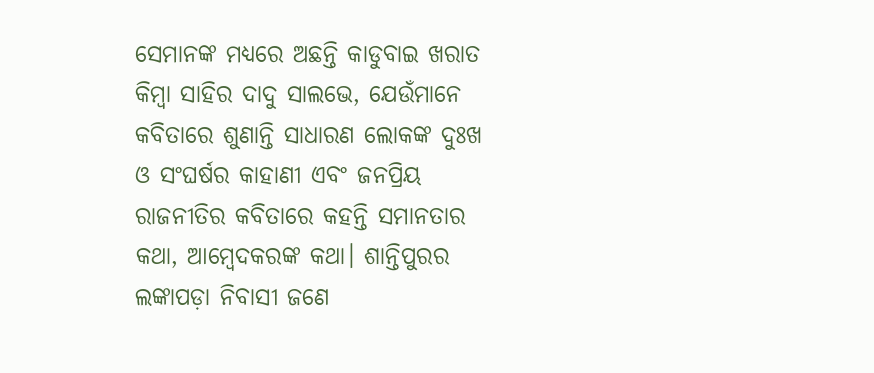ସେମାନଙ୍କ ମଧ୍ୟରେ ଅଛନ୍ତି କାଡୁବାଇ ଖରାତ କିମ୍ବା ସାହିର ଦାଦୁ ସାଲଭେ, ଯେଉଁମାନେ କବିତାରେ ଶୁଣାନ୍ତି ସାଧାରଣ ଲୋକଙ୍କ ଦୁଃଖ ଓ ସଂଘର୍ଷର କାହାଣୀ ଏବଂ ଜନପ୍ରିୟ ରାଜନୀତିର କବିତାରେ କହନ୍ତି ସମାନତାର କଥା, ଆମ୍ବେଦକରଙ୍କ କଥା। ଶାନ୍ତିପୁରର  ଲଙ୍କାପଡ଼ା ନିବାସୀ ଜଣେ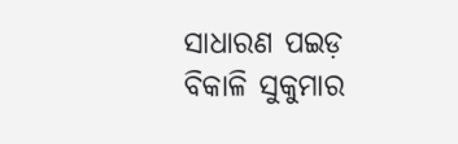ସାଧାରଣ ପଇଡ଼ ବିକାଳି ସୁକୁମାର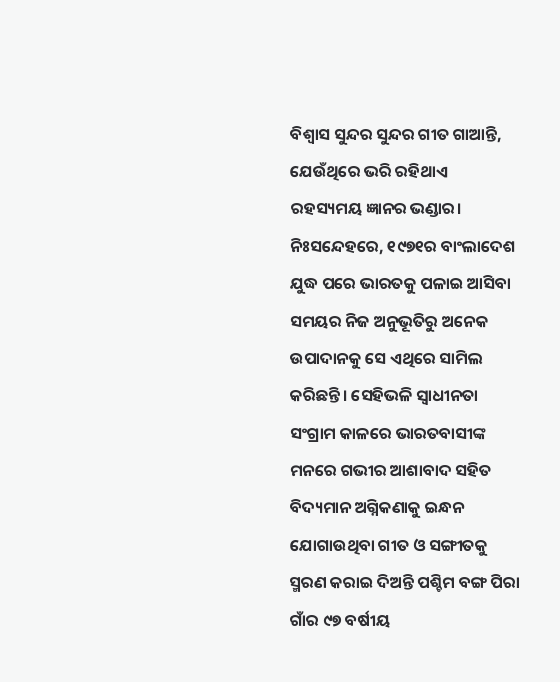ବିଶ୍ୱାସ ସୁନ୍ଦର ସୁନ୍ଦର ଗୀତ ଗାଆନ୍ତି, ଯେଉଁଥିରେ ଭରି ରହିଥାଏ ରହସ୍ୟମୟ ଜ୍ଞାନର ଭଣ୍ଡାର। ନିଃସନ୍ଦେହରେ, ୧୯୭୧ର ବାଂଲାଦେଶ ଯୁଦ୍ଧ ପରେ ଭାରତକୁ ପଳାଇ ଆସିବା ସମୟର ନିଜ ଅନୁଭୂତିରୁ ଅନେକ ଉପାଦାନକୁ ସେ ଏଥିରେ ସାମିଲ କରିଛନ୍ତି। ସେହିଭଳି ସ୍ୱାଧୀନତା ସଂଗ୍ରାମ କାଳରେ ଭାରତବାସୀଙ୍କ ମନରେ ଗଭୀର ଆଶାବାଦ ସହିତ ବିଦ୍ୟମାନ ଅଗ୍ନିକଣାକୁ ଇନ୍ଧନ ଯୋଗାଉଥିବା ଗୀତ ଓ ସଙ୍ଗୀତକୁ ସ୍ମରଣ କରାଇ ଦିଅନ୍ତି ପଶ୍ଚିମ ବଙ୍ଗ ପିରା ଗାଁର ୯୭ ବର୍ଷୀୟ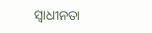ସ୍ୱାଧୀନତା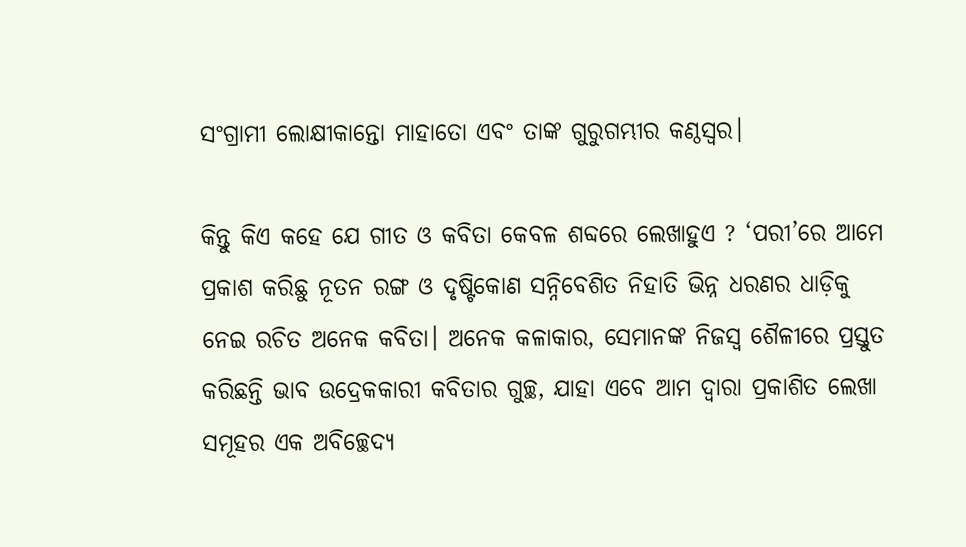ସଂଗ୍ରାମୀ ଲୋକ୍ଷୀକାନ୍ତୋ ମାହାତୋ ଏବଂ ତାଙ୍କ ଗୁରୁଗମ୍ଭୀର କଣ୍ଠସ୍ୱର।

କିନ୍ତୁ କିଏ କହେ ଯେ ଗୀତ ଓ କବିତା କେବଳ ଶବ୍ଦରେ ଲେଖାହୁଏ ? ‘ପରୀ’ରେ ଆମେ ପ୍ରକାଶ କରିଛୁ ନୂତନ ରଙ୍ଗ ଓ ଦୃଷ୍ଟିକୋଣ ସନ୍ନିବେଶିତ ନିହାତି ଭିନ୍ନ ଧରଣର ଧାଡ଼ିକୁ ନେଇ ରଚିତ ଅନେକ କବିତା। ଅନେକ କଳାକାର, ସେମାନଙ୍କ ନିଜସ୍ୱ ଶୈଳୀରେ ପ୍ରସ୍ତୁତ କରିଛନ୍ତି ଭାବ ଉଦ୍ରେକକାରୀ କବିତାର ଗୁଚ୍ଛ, ଯାହା ଏବେ ଆମ ଦ୍ୱାରା ପ୍ରକାଶିତ ଲେଖା ସମୂହର ଏକ ଅବିଚ୍ଛେଦ୍ୟ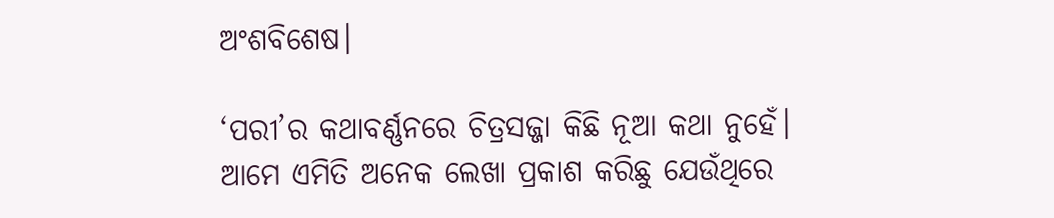ଅଂଶବିଶେଷ।

‘ପରୀ’ର କଥାବର୍ଣ୍ଣନରେ ଚିତ୍ରସଜ୍ଜା କିଛି ନୂଆ କଥା ନୁହେଁ। ଆମେ ଏମିତି ଅନେକ ଲେଖା ପ୍ରକାଶ କରିଛୁ ଯେଉଁଥିରେ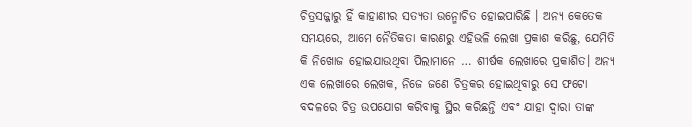ଚିତ୍ରସଜ୍ଜାରୁ ହିଁ କାହାଣୀର ସତ୍ୟତା ଉନ୍ମୋଚିତ ହୋଇପାରିଛି । ଅନ୍ୟ କେତେକ ସମୟରେ, ଆମେ ନୈତିକତା କାରଣରୁ ଏହିଭଳି ଲେଖା ପ୍ରକାଶ କରିଛୁ, ଯେମିତି କି ନିଖୋଜ ହୋଇଯାଉଥିବା ପିଲାମାନେ … ଶୀର୍ଷକ ଲେଖାରେ ପ୍ରକାଶିତ। ଅନ୍ୟ ଏକ ଲେଖାରେ ଲେଖକ, ନିଜେ ଜଣେ ଚିତ୍ରକର ହୋଇଥିବାରୁ ସେ ଫଟୋ ବଦଳରେ ଚିତ୍ର ଉପଯୋଗ କରିବାକୁ ସ୍ଥିର କରିଛନ୍ତି ଏବଂ ଯାହା ଦ୍ୱାରା ତାଙ୍କ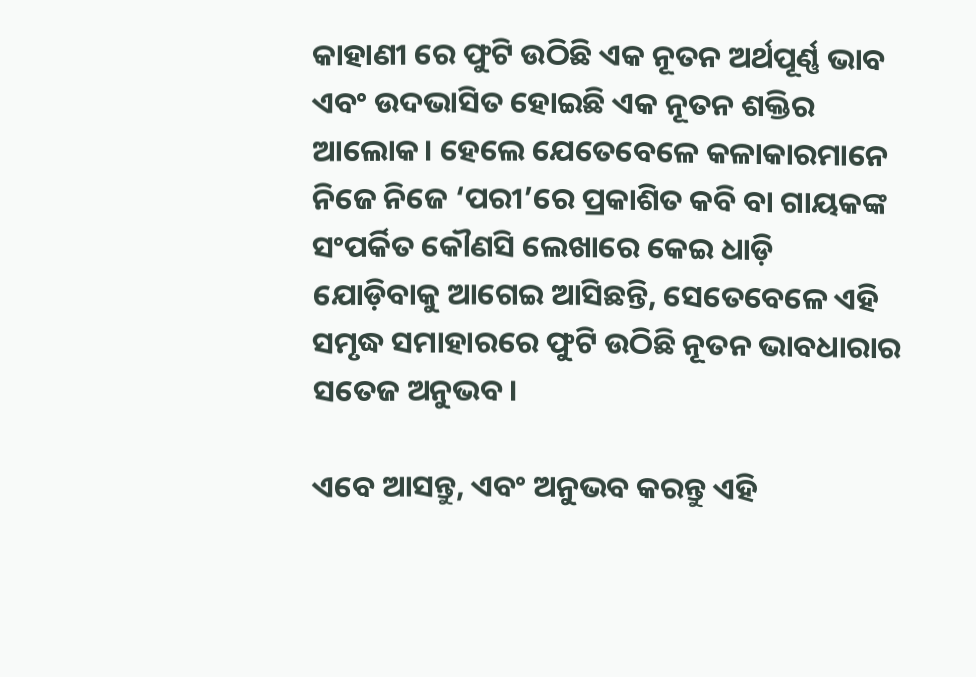କାହାଣୀ ରେ ଫୁଟି ଉଠିଛି ଏକ ନୂତନ ଅର୍ଥପୂର୍ଣ୍ଣ ଭାବ ଏବଂ ଉଦଭାସିତ ହୋଇଛି ଏକ ନୂତନ ଶକ୍ତିର ଆଲୋକ। ହେଲେ ଯେତେବେଳେ କଳାକାରମାନେ ନିଜେ ନିଜେ ‘ପରୀ’ରେ ପ୍ରକାଶିତ କବି ବା ଗାୟକଙ୍କ ସଂପର୍କିତ କୌଣସି ଲେଖାରେ କେଇ ଧାଡ଼ି ଯୋଡ଼ିବାକୁ ଆଗେଇ ଆସିଛନ୍ତି, ସେତେବେଳେ ଏହି ସମୃଦ୍ଧ ସମାହାରରେ ଫୁଟି ଉଠିଛି ନୂତନ ଭାବଧାରାର ସତେଜ ଅନୁଭବ।

ଏବେ ଆସନ୍ତୁ, ଏବଂ ଅନୁଭବ କରନ୍ତୁ ଏହି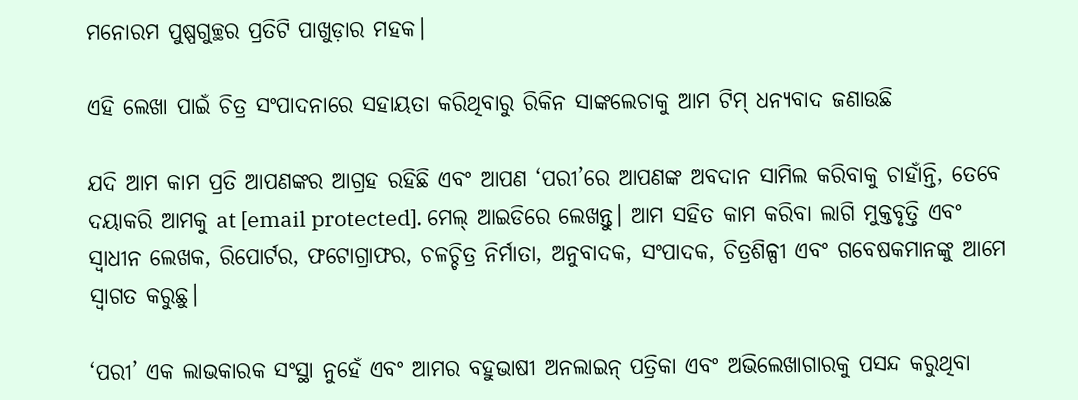ମନୋରମ ପୁଷ୍ପଗୁଚ୍ଛର ପ୍ରତିଟି ପାଖୁଡ଼ାର ମହକ।

ଏହି ଲେଖା ପାଇଁ ଚିତ୍ର ସଂପାଦନାରେ ସହାୟତା କରିଥିବାରୁ ରିକିନ ସାଙ୍କଲେଚାକୁ ଆମ ଟିମ୍ ଧନ୍ୟବାଦ ଜଣାଉଛି

ଯଦି ଆମ କାମ ପ୍ରତି ଆପଣଙ୍କର ଆଗ୍ରହ ରହିଛି ଏବଂ ଆପଣ ‘ପରୀ’ରେ ଆପଣଙ୍କ ଅବଦାନ ସାମିଲ କରିବାକୁ ଚାହାଁନ୍ତି, ତେବେ ଦୟାକରି ଆମକୁ at [email protected]. ମେଲ୍ ଆଇଡିରେ ଲେଖନ୍ତୁ। ଆମ ସହିତ କାମ କରିବା ଲାଗି ମୁକ୍ତବୃତ୍ତି ଏବଂ ସ୍ୱାଧୀନ ଲେଖକ, ରିପୋର୍ଟର, ଫଟୋଗ୍ରାଫର, ଚଳଚ୍ଚିତ୍ର ନିର୍ମାତା, ଅନୁବାଦକ, ସଂପାଦକ, ଚିତ୍ରଶିଳ୍ପୀ ଏବଂ ଗବେଷକମାନଙ୍କୁ ଆମେ ସ୍ୱାଗତ କରୁଛୁ।

‘ପରୀ’ ଏକ ଲାଭକାରକ ସଂସ୍ଥା ନୁହେଁ ଏବଂ ଆମର ବହୁଭାଷୀ ଅନଲାଇନ୍ ପତ୍ରିକା ଏବଂ ଅଭିଲେଖାଗାରକୁ ପସନ୍ଦ କରୁଥିବା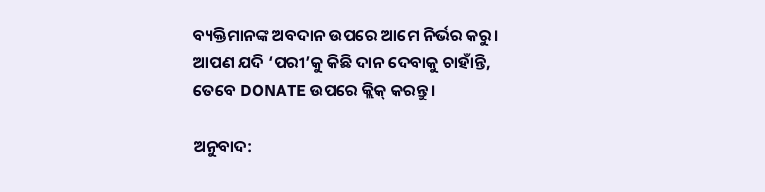ବ୍ୟକ୍ତିମାନଙ୍କ ଅବଦାନ ଉପରେ ଆମେ ନିର୍ଭର କରୁ। ଆପଣ ଯଦି ‘ପରୀ’କୁ କିଛି ଦାନ ଦେବାକୁ ଚାହାଁନ୍ତି, ତେବେ DONATE ଉପରେ କ୍ଲିକ୍ କରନ୍ତୁ।

ଅନୁବାଦ: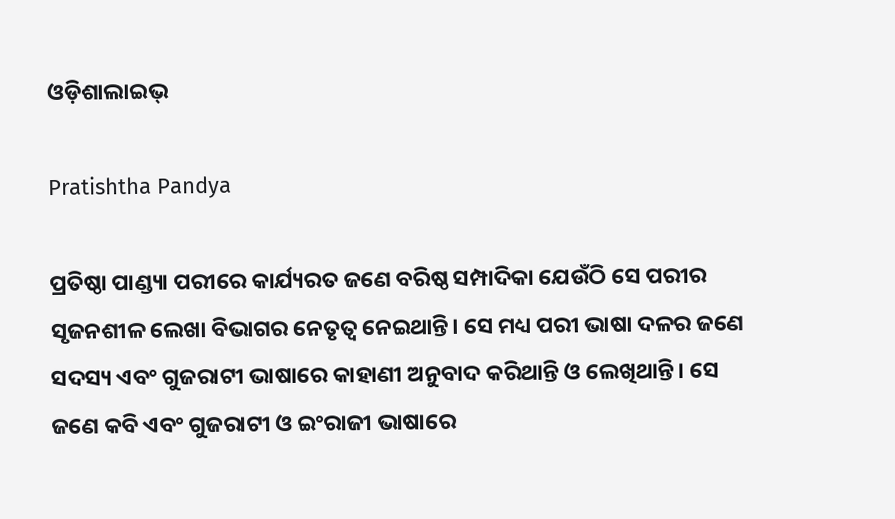ଓଡ଼ିଶାଲାଇଭ୍‍

Pratishtha Pandya

ପ୍ରତିଷ୍ଠା ପାଣ୍ଡ୍ୟା ପରୀରେ କାର୍ଯ୍ୟରତ ଜଣେ ବରିଷ୍ଠ ସମ୍ପାଦିକା ଯେଉଁଠି ସେ ପରୀର ସୃଜନଶୀଳ ଲେଖା ବିଭାଗର ନେତୃତ୍ୱ ନେଇଥାନ୍ତି। ସେ ମଧ୍ୟ ପରୀ ଭାଷା ଦଳର ଜଣେ ସଦସ୍ୟ ଏବଂ ଗୁଜରାଟୀ ଭାଷାରେ କାହାଣୀ ଅନୁବାଦ କରିଥାନ୍ତି ଓ ଲେଖିଥାନ୍ତି। ସେ ଜଣେ କବି ଏବଂ ଗୁଜରାଟୀ ଓ ଇଂରାଜୀ ଭାଷାରେ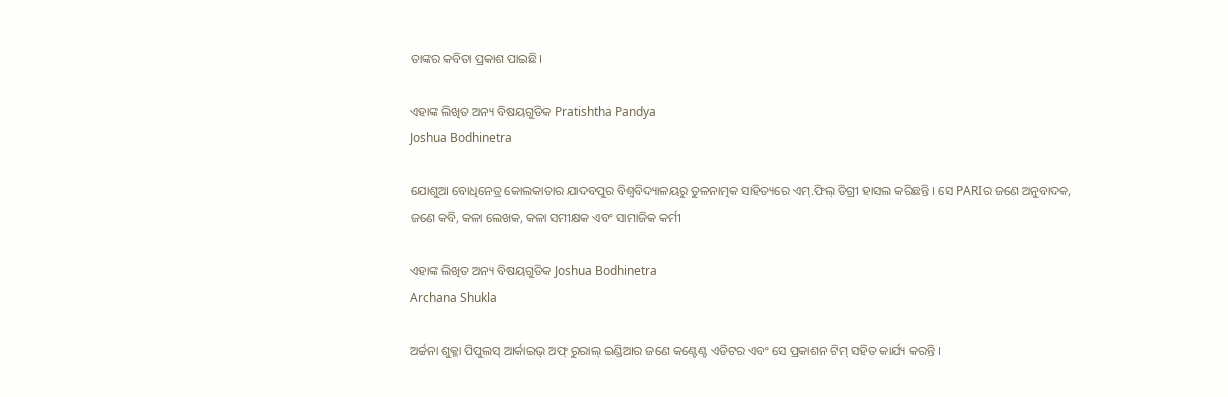ତାଙ୍କର କବିତା ପ୍ରକାଶ ପାଇଛି।

ଏହାଙ୍କ ଲିଖିତ ଅନ୍ୟ ବିଷୟଗୁଡିକ Pratishtha Pandya
Joshua Bodhinetra

ଯୋଶୁଆ ବୋଧିନେତ୍ର କୋଲକାତାର ଯାଦବପୁର ବିଶ୍ୱବିଦ୍ୟାଳୟରୁ ତୁଳନାତ୍ମକ ସାହିତ୍ୟରେ ଏମ୍.ଫିଲ୍ ଡିଗ୍ରୀ ହାସଲ କରିଛନ୍ତି । ସେ PARIର ଜଣେ ଅନୁବାଦକ, ଜଣେ କବି, କଳା ଲେଖକ, କଳା ସମୀକ୍ଷକ ଏବଂ ସାମାଜିକ କର୍ମୀ

ଏହାଙ୍କ ଲିଖିତ ଅନ୍ୟ ବିଷୟଗୁଡିକ Joshua Bodhinetra
Archana Shukla

ଅର୍ଚ୍ଚନା ଶୁକ୍ଳା ପିପୁଲସ୍ ଆର୍କାଇଭ୍ ଅଫ୍ ରୁରାଲ୍ ଇଣ୍ଡିଆର ଜଣେ କଣ୍ଟେଣ୍ଟ ଏଡିଟର ଏବଂ ସେ ପ୍ରକାଶନ ଟିମ୍ ସହିତ କାର୍ଯ୍ୟ କରନ୍ତି ।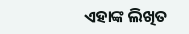ଏହାଙ୍କ ଲିଖିତ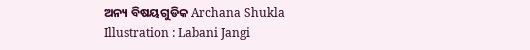ଅନ୍ୟ ବିଷୟଗୁଡିକ Archana Shukla
Illustration : Labani Jangi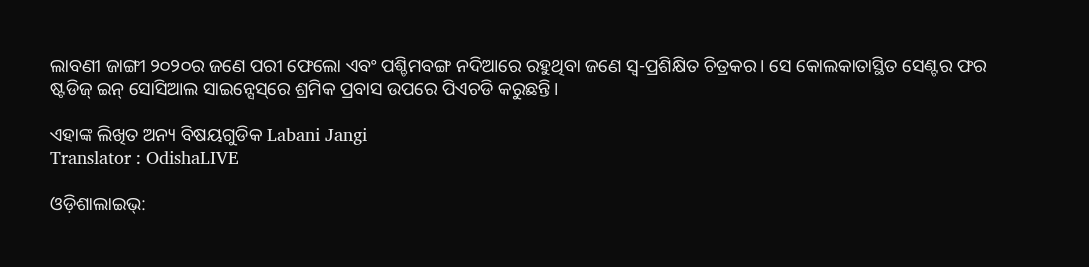ଲାବଣୀ ଜାଙ୍ଗୀ ୨୦୨୦ର ଜଣେ ପରୀ ଫେଲୋ ଏବଂ ପଶ୍ଚିମବଙ୍ଗ ନଦିଆରେ ରହୁଥିବା ଜଣେ ସ୍ୱ-ପ୍ରଶିକ୍ଷିତ ଚିତ୍ରକର। ସେ କୋଲକାତାସ୍ଥିତ ସେଣ୍ଟର ଫର ଷ୍ଟଡିଜ୍‌ ଇନ୍‌ ସୋସିଆଲ ସାଇନ୍ସେସ୍‌ରେ ଶ୍ରମିକ ପ୍ରବାସ ଉପରେ ପିଏଚଡି କରୁଛନ୍ତି।

ଏହାଙ୍କ ଲିଖିତ ଅନ୍ୟ ବିଷୟଗୁଡିକ Labani Jangi
Translator : OdishaLIVE

ଓଡ଼ିଶାଲାଇଭ୍: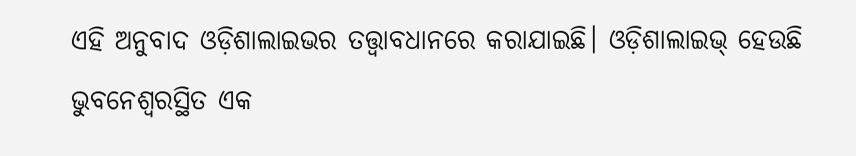ଏହି ଅନୁବାଦ ଓଡ଼ିଶାଲାଇଭର ତତ୍ତ୍ୱାବଧାନରେ କରାଯାଇଛି। ଓଡ଼ିଶାଲାଇଭ୍ ହେଉଛି ଭୁବନେଶ୍ୱରସ୍ଥିତ ଏକ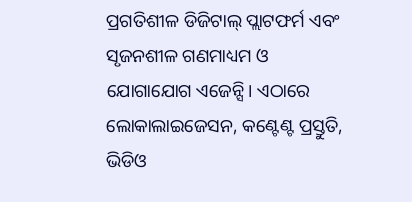ପ୍ରଗତିଶୀଳ ଡିଜିଟାଲ୍ ପ୍ଲାଟଫର୍ମ ଏବଂ ସୃଜନଶୀଳ ଗଣମାଧ୍ୟମ ଓ ଯୋଗାଯୋଗ ଏଜେନ୍ସି। ଏଠାରେ ଲୋକାଲାଇଜେସନ, କଣ୍ଟେଣ୍ଟ ପ୍ରସ୍ତୁତି, ଭିଡିଓ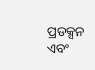ପ୍ରଡକ୍ସନ ଏବଂ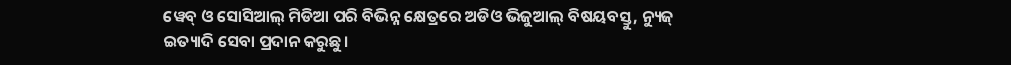ୱେବ୍ ଓ ସୋସିଆଲ୍ ମିଡିଆ ପରି ବିଭିନ୍ନ କ୍ଷେତ୍ରରେ ଅଡିଓ ଭିଜୁଆଲ୍‌ ବିଷୟବସ୍ତୁ, ନ୍ୟୁଜ୍ ଇତ୍ୟାଦି ସେବା ପ୍ରଦାନ କରୁଛୁ।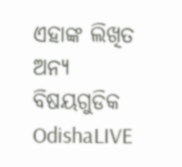ଏହାଙ୍କ ଲିଖିତ ଅନ୍ୟ ବିଷୟଗୁଡିକ OdishaLIVE